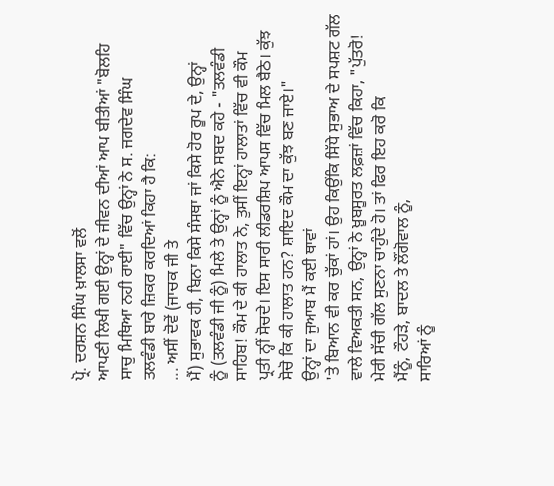ਪ੍ਰੋ. ਦਰਸ਼ਨ ਸਿੰਘ ਖ਼ਾਲਸਾ ਵਲੋਂ
ਆਪਣੀ ਲਿਖੀ ਗਈ ਉਨ੍ਹਾਂ ਦੇ ਜੀਵਨ ਦੀਆਂ ਆਪ ਬੀਤੀਆਂ "ਬੋਲਹਿ
ਸਾਚੁ ਮਿਥਿਆ ਨਹੀ ਰਾਈ" ਵਿੱਚ ਉਨ੍ਹਾਂ ਨੇ ਸ. ਜਗਦੇਵ ਸਿੰਘ
ਤਲਵੰਡੀ ਬਾਰੇ ਜ਼ਿਕਰ ਕਰਦਿਆਂ ਕਿਹਾ ਹੈ ਕਿ:
... ਅਸੀਂ ਦੋਵੇਂ (ਜਾਚਕ ਜੀ ਤੇ
ਮੈਂ) ਸੁਭਾਵਕ ਹੀ, ਬਿਨਾ ਕਿਸੇ ਸੰਸਥਾ ਜਾਂ ਕਿਸੇ ਹੋਰ ਰੂਪ ਦੇ, ਉਨ੍ਹਾਂ
ਨੂੰ (ਤਲਵੰਡੀ ਜੀ ਨੂੰ) ਮਿਲੇ ਤੇ ਉਨ੍ਹਾਂ ਨੂੰ ਐਨੇ ਸਬਦ ਕਹੇ - "ਤਲਵੰਡੀ
ਸਾਹਿਬ! ਕੌਮ ਦੇ ਕੀ ਹਾਲਾਤ ਨੇ, ਤੁਸੀਂ ਇਨ੍ਹਾਂ ਹਾਲਾਤਾਂ ਵਿੱਚ ਵੀ ਕੌਮ
ਪ੍ਰਤੀ ਨ੍ਹੀਂ ਸੋਚਦੇ। ਇਸ ਸਾਰੀ ਲੀਡਰਸ਼ਿਪ ਆਪਸ ਵਿੱਚ ਮਿਲ ਬੈਠੇ। ਕੁੱਝ
ਸੋਚੋ ਕਿ ਕੀ ਹਾਲਾਤ ਹਨ? ਸ਼ਾਇਦ ਕੌਮ ਦਾ ਕੁੱਝ ਬਣ ਜਾਏ।"
ਉਨ੍ਹਾਂ ਦਾ ਜੁਆਬ ਮੈਂ ਕਈ ਥਾਵਾਂ
'ਤੇ ਬਿਆਨ ਵੀ ਕਰ ਚੁੱਕਾਂ ਹਾਂ। ਉਹ ਕਿਉਂਕਿ ਸਿੱਧੇ ਸੁਭਾਅ ਦੇ ਸਪਸ਼ਟ ਗੱਲ
ਵਾਲੇ ਵਿਅਕਤੀ ਸਨ, ਉਨ੍ਹਾਂ ਨੇ ਖ਼ੂਬਸੂਰਤ ਲਫ਼ਜ਼ਾਂ ਵਿੱਚ ਕਿਹਾ, "ਪੁੱਤਰੋ!
ਮੇਰੀ ਸੱਚੀ ਗੱਲ ਸੁਣਨਾ ਚਾਹੁੰਦੇ ਹੋ। ਤਾਂ ਫਿਰ ਇਹ ਕਰੋ ਕਿ
ਮੈਂਨੂੰ, ਟੌਹੜੇ, ਬਾਦਲ ਤੇ ਲੌਂਗੋਵਾਲ ਨੂੰ,
ਸਾਰਿਆਂ ਨੂੰ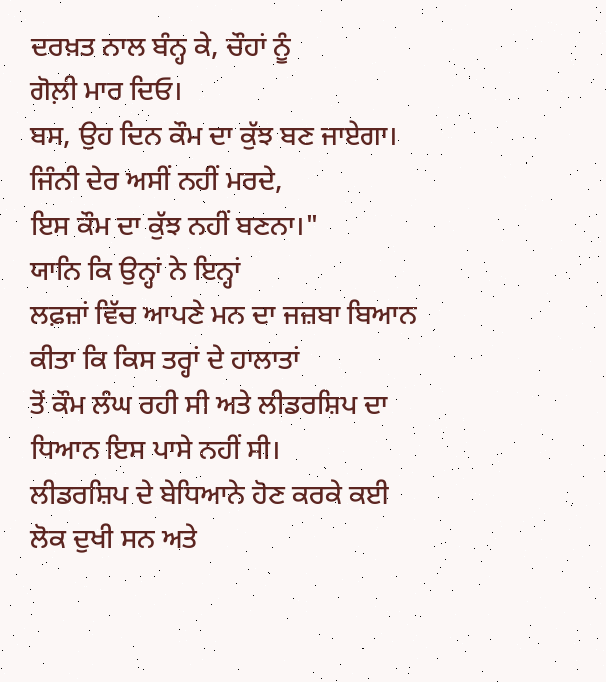ਦਰਖ਼ਤ ਨਾਲ ਬੰਨ੍ਹ ਕੇ, ਚੌਹਾਂ ਨੂੰ
ਗੋਲ਼ੀ ਮਾਰ ਦਿਓ।
ਬਸ, ਉਹ ਦਿਨ ਕੌਮ ਦਾ ਕੁੱਝ ਬਣ ਜਾਏਗਾ। ਜਿੰਨੀ ਦੇਰ ਅਸੀਂ ਨਹੀਂ ਮਰਦੇ,
ਇਸ ਕੌਮ ਦਾ ਕੁੱਝ ਨਹੀਂ ਬਣਨਾ।"
ਯਾਨਿ ਕਿ ਉਨ੍ਹਾਂ ਨੇ ਇਨ੍ਹਾਂ
ਲਫ਼ਜ਼ਾਂ ਵਿੱਚ ਆਪਣੇ ਮਨ ਦਾ ਜਜ਼ਬਾ ਬਿਆਨ ਕੀਤਾ ਕਿ ਕਿਸ ਤਰ੍ਹਾਂ ਦੇ ਹਾਲਾਤਾਂ
ਤੋਂ ਕੌਮ ਲੰਘ ਰਹੀ ਸੀ ਅਤੇ ਲੀਡਰਸ਼ਿਪ ਦਾ ਧਿਆਨ ਇਸ ਪਾਸੇ ਨਹੀਂ ਸੀ।
ਲੀਡਰਸ਼ਿਪ ਦੇ ਬੇਧਿਆਨੇ ਹੋਣ ਕਰਕੇ ਕਈ ਲੋਕ ਦੁਖੀ ਸਨ ਅਤੇ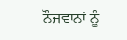ਨੌਜਵਾਨਾਂ ਨੂੰ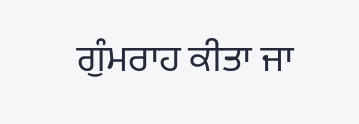ਗੁੰਮਰਾਹ ਕੀਤਾ ਜਾ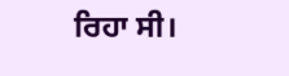ਰਿਹਾ ਸੀ।